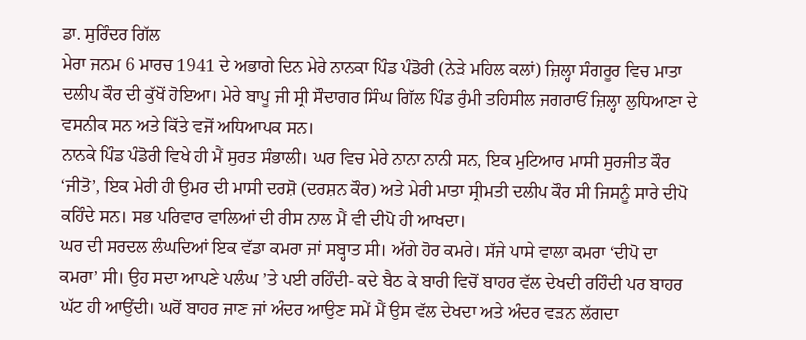ਡਾ. ਸੁਰਿੰਦਰ ਗਿੱਲ
ਮੇਰਾ ਜਨਮ 6 ਮਾਰਚ 1941 ਦੇ ਅਭਾਗੇ ਦਿਨ ਮੇਰੇ ਨਾਨਕਾ ਪਿੰਡ ਪੰਡੋਰੀ (ਨੇੜੇ ਮਹਿਲ ਕਲਾਂ) ਜ਼ਿਲ੍ਹਾ ਸੰਗਰੂਰ ਵਿਚ ਮਾਤਾ ਦਲੀਪ ਕੌਰ ਦੀ ਕੁੱਖੋਂ ਹੋਇਆ। ਮੇਰੇ ਬਾਪੂ ਜੀ ਸ੍ਰੀ ਸੌਦਾਗਰ ਸਿੰਘ ਗਿੱਲ ਪਿੰਡ ਰੁੰਮੀ ਤਹਿਸੀਲ ਜਗਰਾਓਂ ਜ਼ਿਲ੍ਹਾ ਲੁਧਿਆਣਾ ਦੇ ਵਸਨੀਕ ਸਨ ਅਤੇ ਕਿੱਤੇ ਵਜੋਂ ਅਧਿਆਪਕ ਸਨ।
ਨਾਨਕੇ ਪਿੰਡ ਪੰਡੋਰੀ ਵਿਖੇ ਹੀ ਮੈਂ ਸੁਰਤ ਸੰਭਾਲੀ। ਘਰ ਵਿਚ ਮੇਰੇ ਨਾਨਾ ਨਾਨੀ ਸਨ, ਇਕ ਮੁਟਿਆਰ ਮਾਸੀ ਸੁਰਜੀਤ ਕੌਰ ‘ਜੀਤੋ’, ਇਕ ਮੇਰੀ ਹੀ ਉਮਰ ਦੀ ਮਾਸੀ ਦਰਸ਼ੋ (ਦਰਸ਼ਨ ਕੌਰ) ਅਤੇ ਮੇਰੀ ਮਾਤਾ ਸ੍ਰੀਮਤੀ ਦਲੀਪ ਕੌਰ ਸੀ ਜਿਸਨੂੰ ਸਾਰੇ ਦੀਪੋ ਕਹਿੰਦੇ ਸਨ। ਸਭ ਪਰਿਵਾਰ ਵਾਲਿਆਂ ਦੀ ਰੀਸ ਨਾਲ ਮੈਂ ਵੀ ਦੀਪੋ ਹੀ ਆਖਦਾ।
ਘਰ ਦੀ ਸਰਦਲ ਲੰਘਦਿਆਂ ਇਕ ਵੱਡਾ ਕਮਰਾ ਜਾਂ ਸਬ੍ਹਾਤ ਸੀ। ਅੱਗੇ ਹੋਰ ਕਮਰੇ। ਸੱਜੇ ਪਾਸੇ ਵਾਲਾ ਕਮਰਾ ‘ਦੀਪੋ ਦਾ ਕਮਰਾ’ ਸੀ। ਉਹ ਸਦਾ ਆਪਣੇ ਪਲੰਘ ’ਤੇ ਪਈ ਰਹਿੰਦੀ- ਕਦੇ ਬੈਠ ਕੇ ਬਾਰੀ ਵਿਚੋਂ ਬਾਹਰ ਵੱਲ ਦੇਖਦੀ ਰਹਿੰਦੀ ਪਰ ਬਾਹਰ ਘੱਟ ਹੀ ਆਉਂਦੀ। ਘਰੋਂ ਬਾਹਰ ਜਾਣ ਜਾਂ ਅੰਦਰ ਆਉਣ ਸਮੇਂ ਮੈਂ ਉਸ ਵੱਲ ਦੇਖਦਾ ਅਤੇ ਅੰਦਰ ਵੜਨ ਲੱਗਦਾ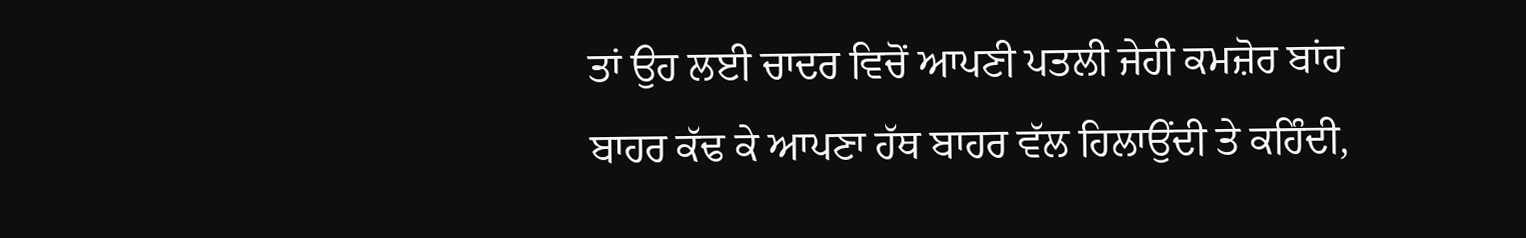ਤਾਂ ਉਹ ਲਈ ਚਾਦਰ ਵਿਚੋਂ ਆਪਣੀ ਪਤਲੀ ਜੇਹੀ ਕਮਜ਼ੋਰ ਬਾਂਹ ਬਾਹਰ ਕੱਢ ਕੇ ਆਪਣਾ ਹੱਥ ਬਾਹਰ ਵੱਲ ਹਿਲਾਉਂਦੀ ਤੇ ਕਹਿੰਦੀ,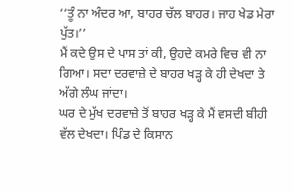‘‘ਤੂੰ ਨਾ ਅੰਦਰ ਆ, ਬਾਹਰ ਚੱਲ ਬਾਹਰ। ਜਾਹ ਖੇਡ ਮੇਰਾ ਪੁੱਤ।’’
ਮੈਂ ਕਦੇ ਉਸ ਦੇ ਪਾਸ ਤਾਂ ਕੀ, ਉਹਦੇ ਕਮਰੇ ਵਿਚ ਵੀ ਨਾ ਗਿਆ। ਸਦਾ ਦਰਵਾਜ਼ੇ ਦੇ ਬਾਹਰ ਖੜ੍ਹ ਕੇ ਹੀ ਦੇਖਦਾ ਤੇ ਅੱਗੇ ਲੰਘ ਜਾਂਦਾ।
ਘਰ ਦੇ ਮੁੱਖ ਦਰਵਾਜ਼ੇ ਤੋਂ ਬਾਹਰ ਖੜ੍ਹ ਕੇ ਮੈਂ ਵਸਦੀ ਬੀਹੀ ਵੱਲ ਦੇਖਦਾ। ਪਿੰਡ ਦੇ ਕਿਸਾਨ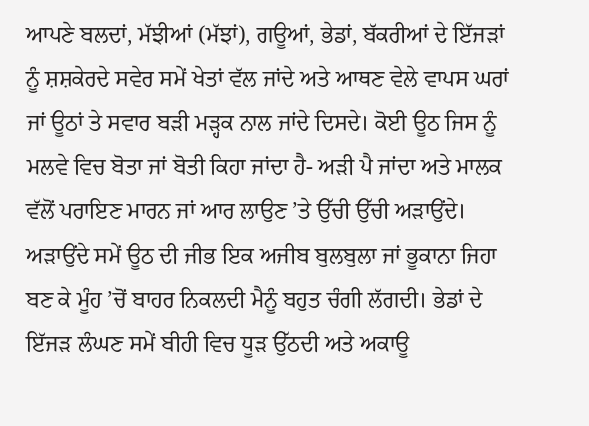ਆਪਣੇ ਬਲਦਾਂ, ਮੱਝੀਆਂ (ਮੱਝਾਂ), ਗਊਆਂ, ਭੇਡਾਂ, ਬੱਕਰੀਆਂ ਦੇ ਇੱਜੜਾਂ ਨੂੰ ਸ਼ਸ਼ਕੇਰਦੇ ਸਵੇਰ ਸਮੇਂ ਖੇਤਾਂ ਵੱਲ ਜਾਂਦੇ ਅਤੇ ਆਥਣ ਵੇਲੇ ਵਾਪਸ ਘਰਾਂ ਜਾਂ ਊਠਾਂ ਤੇ ਸਵਾਰ ਬੜੀ ਮੜ੍ਹਕ ਨਾਲ ਜਾਂਦੇ ਦਿਸਦੇ। ਕੋਈ ਊਠ ਜਿਸ ਨੂੰ ਮਲਵੇ ਵਿਚ ਬੋਤਾ ਜਾਂ ਬੋਤੀ ਕਿਹਾ ਜਾਂਦਾ ਹੈ- ਅੜੀ ਪੈ ਜਾਂਦਾ ਅਤੇ ਮਾਲਕ ਵੱਲੋਂ ਪਰਾਇਣ ਮਾਰਨ ਜਾਂ ਆਰ ਲਾਉਣ ’ਤੇ ਉੱਚੀ ਉੱਚੀ ਅੜਾਉਂਦੇ। ਅੜਾਉਂਦੇ ਸਮੇਂ ਊਠ ਦੀ ਜੀਭ ਇਕ ਅਜੀਬ ਬੁਲਬੁਲਾ ਜਾਂ ਭੂਕਾਨਾ ਜਿਹਾ ਬਣ ਕੇ ਮੂੰਹ ’ਚੋਂ ਬਾਹਰ ਨਿਕਲਦੀ ਮੈਨੂੰ ਬਹੁਤ ਚੰਗੀ ਲੱਗਦੀ। ਭੇਡਾਂ ਦੇ ਇੱਜੜ ਲੰਘਣ ਸਮੇਂ ਬੀਹੀ ਵਿਚ ਧੂੜ ਉੱਠਦੀ ਅਤੇ ਅਕਾਊ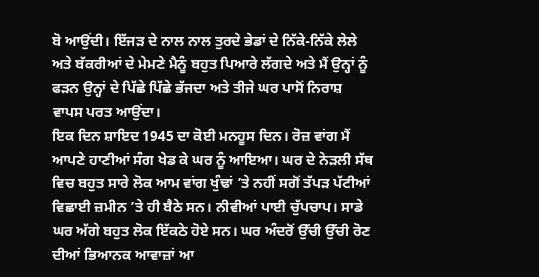ਬੋ ਆਉਂਦੀ। ਇੱਜੜ ਦੇ ਨਾਲ ਨਾਲ ਤੁਰਦੇ ਭੇਡਾਂ ਦੇ ਨਿੱਕੇ-ਨਿੱਕੇ ਲੇਲੇ ਅਤੇ ਬੱਕਰੀਆਂ ਦੇ ਮੇਮਣੇ ਮੈਨੂੰ ਬਹੁਤ ਪਿਆਰੇ ਲੱਗਦੇ ਅਤੇ ਮੈਂ ਉਨ੍ਹਾਂ ਨੂੰ ਫੜਨ ਉਨ੍ਹਾਂ ਦੇ ਪਿੱਛੇ ਪਿੱਛੇ ਭੱਜਦਾ ਅਤੇ ਤੀਜੇ ਘਰ ਪਾਸੋਂ ਨਿਰਾਸ਼ ਵਾਪਸ ਪਰਤ ਆਉਂਦਾ।
ਇਕ ਦਿਨ ਸ਼ਾਇਦ 1945 ਦਾ ਕੋਈ ਮਨਹੂਸ ਦਿਨ। ਰੋਜ਼ ਵਾਂਗ ਮੈਂ ਆਪਣੇ ਹਾਣੀਆਂ ਸੰਗ ਖੇਡ ਕੇ ਘਰ ਨੂੰ ਆਇਆ। ਘਰ ਦੇ ਨੇੜਲੀ ਸੱਥ ਵਿਚ ਬਹੁਤ ਸਾਰੇ ਲੋਕ ਆਮ ਵਾਂਗ ਖੁੰਢਾਂ ’ਤੇ ਨਹੀਂ ਸਗੋਂ ਤੱਪੜ ਪੱਟੀਆਂ ਵਿਛਾਈ ਜ਼ਮੀਨ ’ਤੇ ਹੀ ਬੈਠੇ ਸਨ। ਨੀਵੀਆਂ ਪਾਈ ਚੁੱਪਚਾਪ। ਸਾਡੇ ਘਰ ਅੱਗੇ ਬਹੁਤ ਲੋਕ ਇੱਕਠੇ ਹੋਏ ਸਨ। ਘਰ ਅੰਦਰੋਂ ਉੱਚੀ ਉੱਚੀ ਰੋਣ ਦੀਆਂ ਭਿਆਨਕ ਆਵਾਜ਼ਾਂ ਆ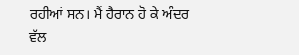ਰਹੀਆਂ ਸਨ। ਮੈਂ ਹੈਰਾਨ ਹੋ ਕੇ ਅੰਦਰ ਵੱਲ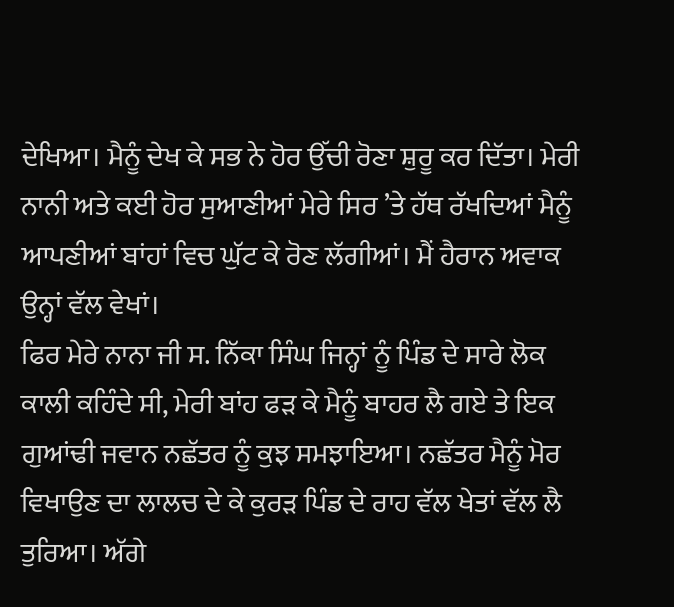ਦੇਖਿਆ। ਮੈਨੂੰ ਦੇਖ ਕੇ ਸਭ ਨੇ ਹੋਰ ਉੱਚੀ ਰੋਣਾ ਸ਼ੁਰੂ ਕਰ ਦਿੱਤਾ। ਮੇਰੀ ਨਾਨੀ ਅਤੇ ਕਈ ਹੋਰ ਸੁਆਣੀਆਂ ਮੇਰੇ ਸਿਰ ’ਤੇ ਹੱਥ ਰੱਖਦਿਆਂ ਮੈਨੂੰ ਆਪਣੀਆਂ ਬਾਂਹਾਂ ਵਿਚ ਘੁੱਟ ਕੇ ਰੋਣ ਲੱਗੀਆਂ। ਮੈਂ ਹੈਰਾਨ ਅਵਾਕ ਉਨ੍ਹਾਂ ਵੱਲ ਵੇਖਾਂ।
ਫਿਰ ਮੇਰੇ ਨਾਨਾ ਜੀ ਸ. ਨਿੱਕਾ ਸਿੰਘ ਜਿਨ੍ਹਾਂ ਨੂੰ ਪਿੰਡ ਦੇ ਸਾਰੇ ਲੋਕ ਕਾਲੀ ਕਹਿੰਦੇ ਸੀ, ਮੇਰੀ ਬਾਂਹ ਫੜ ਕੇ ਮੈਨੂੰ ਬਾਹਰ ਲੈ ਗਏ ਤੇ ਇਕ ਗੁਆਂਢੀ ਜਵਾਨ ਨਛੱਤਰ ਨੂੰ ਕੁਝ ਸਮਝਾਇਆ। ਨਛੱਤਰ ਮੈਨੂੰ ਮੋਰ ਵਿਖਾਉਣ ਦਾ ਲਾਲਚ ਦੇ ਕੇ ਕੁਰੜ ਪਿੰਡ ਦੇ ਰਾਹ ਵੱਲ ਖੇਤਾਂ ਵੱਲ ਲੈ ਤੁਰਿਆ। ਅੱਗੇ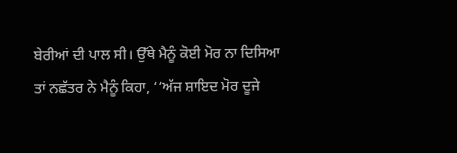ਬੇਰੀਆਂ ਦੀ ਪਾਲ ਸੀ। ਉੱਥੇ ਮੈਨੂੰ ਕੋਈ ਮੋਰ ਨਾ ਦਿਸਿਆ ਤਾਂ ਨਛੱਤਰ ਨੇ ਮੈਨੂੰ ਕਿਹਾ, ‘‘ਅੱਜ ਸ਼ਾਇਦ ਮੋਰ ਦੂਜੇ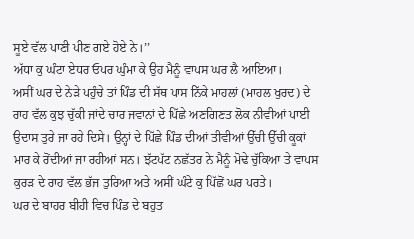ਸੂਏ ਵੱਲ ਪਾਣੀ ਪੀਣ ਗਏ ਹੋਏ ਨੇ।’’
ਅੱਧਾ ਕੁ ਘੰਟਾ ਏਧਰ ਓਪਰ ਘੁੰਮਾ ਕੇ ਉਹ ਮੈਨੂੰ ਵਾਪਸ ਘਰ ਲੈ ਆਇਆ।
ਅਸੀਂ ਘਰ ਦੇ ਨੇੜੇ ਪਹੁੰਚੇ ਤਾਂ ਪਿੰਡ ਦੀ ਸੱਥ ਪਾਸ ਨਿੱਕੇ ਮਾਹਲਾਂ (ਮਾਹਲ ਖੁਰਦ) ਦੇ ਰਾਹ ਵੱਲ ਕੁਝ ਚੁੱਕੀ ਜਾਂਦੇ ਚਾਰ ਜਵਾਨਾਂ ਦੇ ਪਿੱਛੇ ਅਣਗਿਣਤ ਲੋਕ ਨੀਵੀਆਂ ਪਾਈ ਉਦਾਸ ਤੁਰੇ ਜਾ ਰਹੇ ਦਿਸੇ। ਉਨ੍ਹਾਂ ਦੇ ਪਿੱਛੇ ਪਿੰਡ ਦੀਆਂ ਤੀਵੀਆਂ ਉੱਚੀ ਉੱਚੀ ਕੂਕਾਂ ਮਾਰ ਕੇ ਰੋਂਦੀਆਂ ਜਾ ਰਹੀਆਂ ਸਨ। ਝੱਟਪੱਟ ਨਛੱਤਰ ਨੇ ਮੈਨੂੰ ਮੋਢੇ ਚੁੱਕਿਆ ਤੇ ਵਾਪਸ ਕੁਰੜ ਦੇ ਰਾਹ ਵੱਲ ਭੱਜ ਤੁਰਿਆ ਅਤੇ ਅਸੀਂ ਘੰਟੇ ਕੁ ਪਿੱਛੋਂ ਘਰ ਪਰਤੇ।
ਘਰ ਦੇ ਬਾਹਰ ਬੀਹੀ ਵਿਚ ਪਿੰਡ ਦੇ ਬਹੁਤ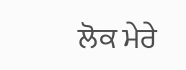ਲੋਕ ਮੇਰੇ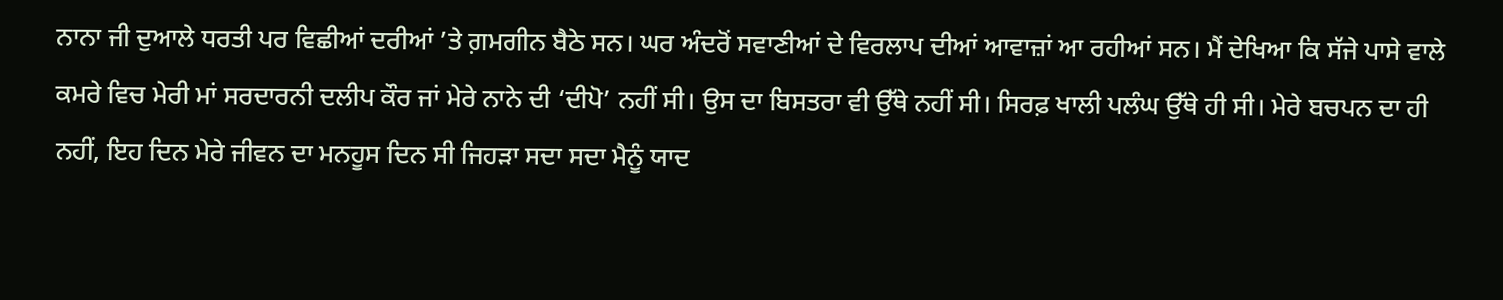ਨਾਨਾ ਜੀ ਦੁਆਲੇ ਧਰਤੀ ਪਰ ਵਿਛੀਆਂ ਦਰੀਆਂ ’ਤੇ ਗ਼ਮਗੀਨ ਬੈਠੇ ਸਨ। ਘਰ ਅੰਦਰੋਂ ਸਵਾਣੀਆਂ ਦੇ ਵਿਰਲਾਪ ਦੀਆਂ ਆਵਾਜ਼ਾਂ ਆ ਰਹੀਆਂ ਸਨ। ਮੈਂ ਦੇਖਿਆ ਕਿ ਸੱਜੇ ਪਾਸੇ ਵਾਲੇ ਕਮਰੇ ਵਿਚ ਮੇਰੀ ਮਾਂ ਸਰਦਾਰਨੀ ਦਲੀਪ ਕੌਰ ਜਾਂ ਮੇਰੇ ਨਾਨੇ ਦੀ ‘ਦੀਪੋ’ ਨਹੀਂ ਸੀ। ਉਸ ਦਾ ਬਿਸਤਰਾ ਵੀ ਉੱਥੇ ਨਹੀਂ ਸੀ। ਸਿਰਫ਼ ਖਾਲੀ ਪਲੰਘ ਉੱਥੇ ਹੀ ਸੀ। ਮੇਰੇ ਬਚਪਨ ਦਾ ਹੀ ਨਹੀਂ, ਇਹ ਦਿਨ ਮੇਰੇ ਜੀਵਨ ਦਾ ਮਨਹੂਸ ਦਿਨ ਸੀ ਜਿਹੜਾ ਸਦਾ ਸਦਾ ਮੈਨੂੰ ਯਾਦ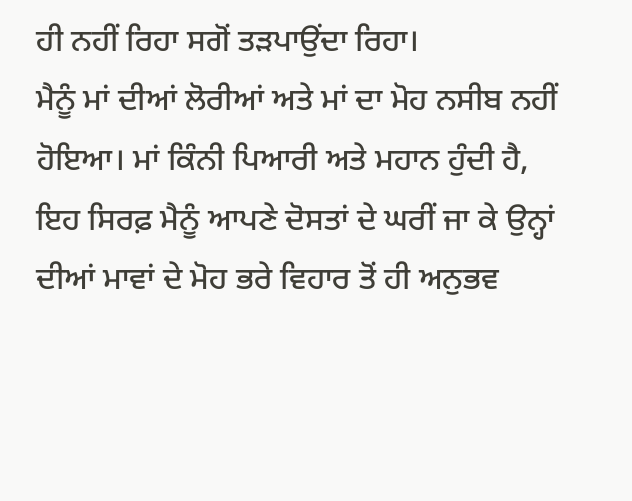ਹੀ ਨਹੀਂ ਰਿਹਾ ਸਗੋਂ ਤੜਪਾਉਂਦਾ ਰਿਹਾ।
ਮੈਨੂੰ ਮਾਂ ਦੀਆਂ ਲੋਰੀਆਂ ਅਤੇ ਮਾਂ ਦਾ ਮੋਹ ਨਸੀਬ ਨਹੀਂ ਹੋਇਆ। ਮਾਂ ਕਿੰਨੀ ਪਿਆਰੀ ਅਤੇ ਮਹਾਨ ਹੁੰਦੀ ਹੈ, ਇਹ ਸਿਰਫ਼ ਮੈਨੂੰ ਆਪਣੇ ਦੋਸਤਾਂ ਦੇ ਘਰੀਂ ਜਾ ਕੇ ਉਨ੍ਹਾਂ ਦੀਆਂ ਮਾਵਾਂ ਦੇ ਮੋਹ ਭਰੇ ਵਿਹਾਰ ਤੋਂ ਹੀ ਅਨੁਭਵ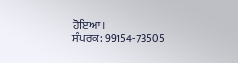ਹੋਇਆ।
ਸੰਪਰਕ: 99154-73505